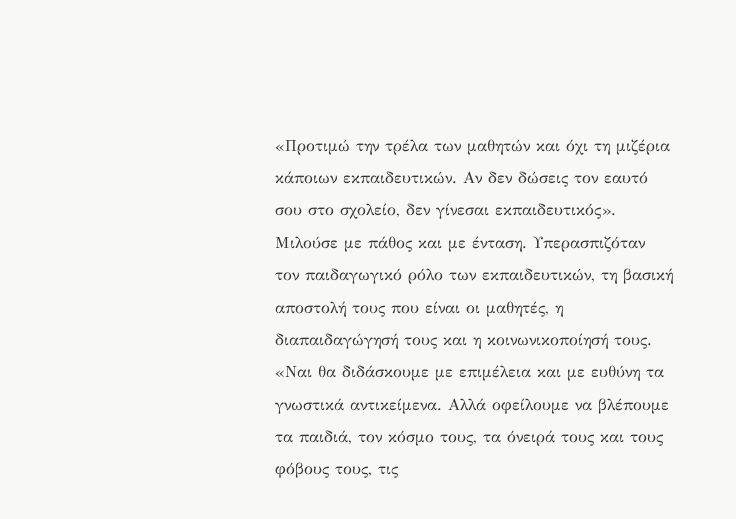«Προτιμώ την τρέλα των μαθητών και όχι τη μιζέρια κάποιων εκπαιδευτικών. Αν δεν δώσεις τον εαυτό σου στο σχολείο, δεν γίνεσαι εκπαιδευτικός». Μιλούσε με πάθος και με ένταση. Υπερασπιζόταν τον παιδαγωγικό ρόλο των εκπαιδευτικών, τη βασική αποστολή τους που είναι οι μαθητές, η διαπαιδαγώγησή τους και η κοινωνικοποίησή τους.
«Ναι θα διδάσκουμε με επιμέλεια και με ευθύνη τα γνωστικά αντικείμενα. Αλλά οφείλουμε να βλέπουμε τα παιδιά, τον κόσμο τους, τα όνειρά τους και τους φόβους τους, τις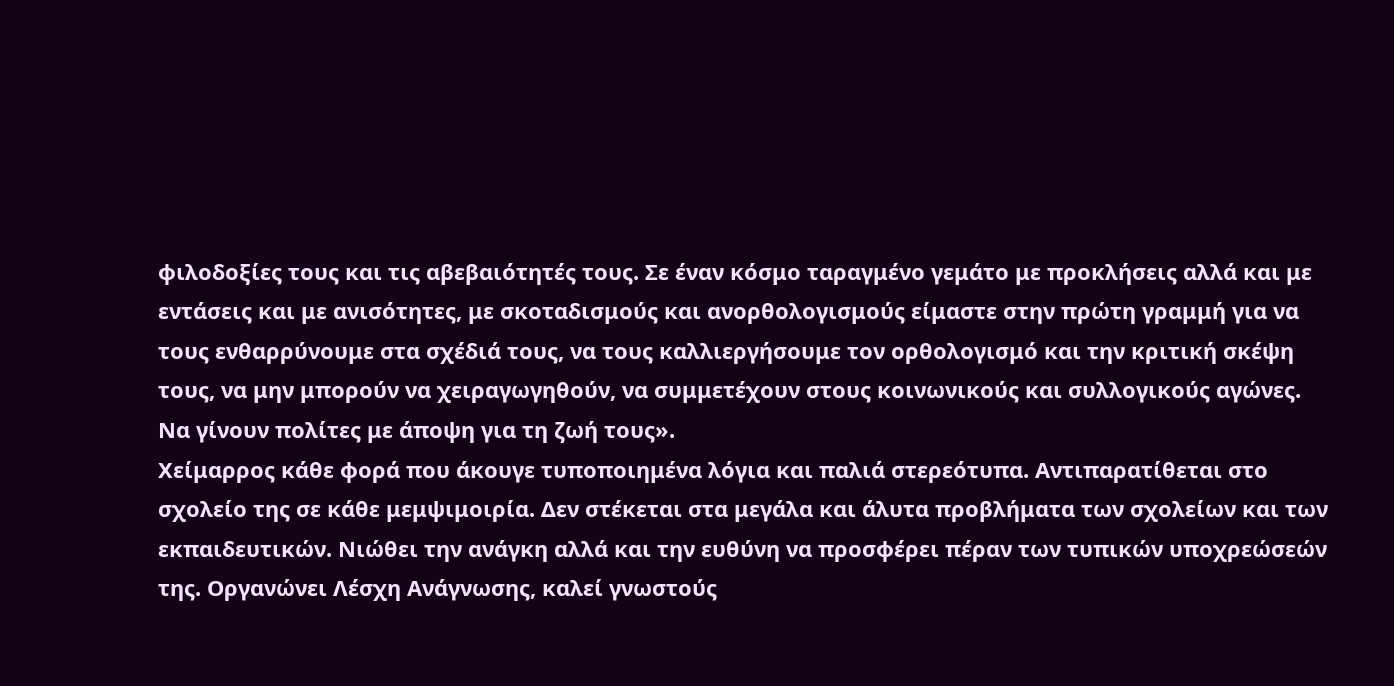φιλοδοξίες τους και τις αβεβαιότητές τους. Σε έναν κόσμο ταραγμένο γεμάτο με προκλήσεις αλλά και με εντάσεις και με ανισότητες, με σκοταδισμούς και ανορθολογισμούς είμαστε στην πρώτη γραμμή για να τους ενθαρρύνουμε στα σχέδιά τους, να τους καλλιεργήσουμε τον ορθολογισμό και την κριτική σκέψη τους, να μην μπορούν να χειραγωγηθούν, να συμμετέχουν στους κοινωνικούς και συλλογικούς αγώνες. Να γίνουν πολίτες με άποψη για τη ζωή τους».
Χείμαρρος κάθε φορά που άκουγε τυποποιημένα λόγια και παλιά στερεότυπα. Αντιπαρατίθεται στο σχολείο της σε κάθε μεμψιμοιρία. Δεν στέκεται στα μεγάλα και άλυτα προβλήματα των σχολείων και των εκπαιδευτικών. Νιώθει την ανάγκη αλλά και την ευθύνη να προσφέρει πέραν των τυπικών υποχρεώσεών της. Οργανώνει Λέσχη Ανάγνωσης, καλεί γνωστούς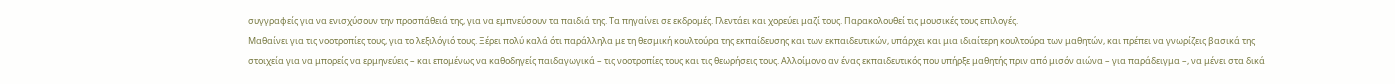συγγραφείς για να ενισχύσουν την προσπάθειά της, για να εμπνεύσουν τα παιδιά της. Τα πηγαίνει σε εκδρομές. Γλεντάει και χορεύει μαζί τους. Παρακολουθεί τις μουσικές τους επιλογές.
Μαθαίνει για τις νοοτροπίες τους, για το λεξιλόγιό τους. Ξέρει πολύ καλά ότι παράλληλα με τη θεσμική κουλτούρα της εκπαίδευσης και των εκπαιδευτικών, υπάρχει και μια ιδιαίτερη κουλτούρα των μαθητών, και πρέπει να γνωρίζεις βασικά της στοιχεία για να μπορείς να ερμηνεύεις – και επομένως να καθοδηγείς παιδαγωγικά – τις νοοτροπίες τους και τις θεωρήσεις τους. Αλλοίμονο αν ένας εκπαιδευτικός που υπήρξε μαθητής πριν από μισόν αιώνα – για παράδειγμα –, να μένει στα δικά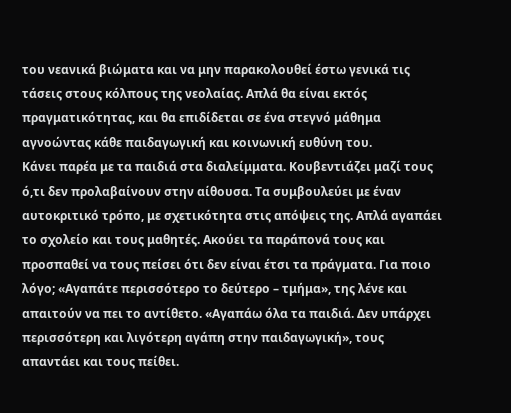του νεανικά βιώματα και να μην παρακολουθεί έστω γενικά τις τάσεις στους κόλπους της νεολαίας. Απλά θα είναι εκτός πραγματικότητας, και θα επιδίδεται σε ένα στεγνό μάθημα αγνοώντας κάθε παιδαγωγική και κοινωνική ευθύνη του.
Κάνει παρέα με τα παιδιά στα διαλείμματα. Κουβεντιάζει μαζί τους ό,τι δεν προλαβαίνουν στην αίθουσα. Τα συμβουλεύει με έναν αυτοκριτικό τρόπο, με σχετικότητα στις απόψεις της. Απλά αγαπάει το σχολείο και τους μαθητές. Ακούει τα παράπονά τους και προσπαθεί να τους πείσει ότι δεν είναι έτσι τα πράγματα. Για ποιο λόγο; «Αγαπάτε περισσότερο το δεύτερο – τμήμα», της λένε και απαιτούν να πει το αντίθετο. «Αγαπάω όλα τα παιδιά. Δεν υπάρχει περισσότερη και λιγότερη αγάπη στην παιδαγωγική», τους απαντάει και τους πείθει.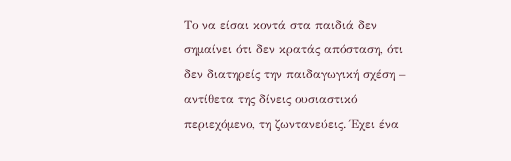Το να είσαι κοντά στα παιδιά δεν σημαίνει ότι δεν κρατάς απόσταση, ότι δεν διατηρείς την παιδαγωγική σχέση – αντίθετα της δίνεις ουσιαστικό περιεχόμενο, τη ζωντανεύεις. Έχει ένα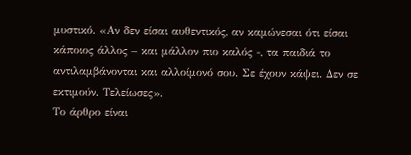μυστικό. «Αν δεν είσαι αυθεντικός, αν καμώνεσαι ότι είσαι κάποιος άλλος – και μάλλον πιο καλός -, τα παιδιά το αντιλαμβάνονται και αλλοίμονό σου. Σε έχουν κάψει. Δεν σε εκτιμούν. Τελείωσες».
Το άρθρο είναι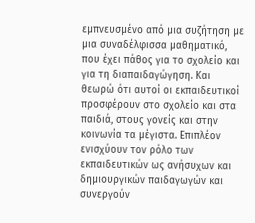εμπνευσμένο από μια συζήτηση με μια συναδέλφισσα μαθηματικό, που έχει πάθος για το σχολείο και για τη διαπαιδαγώγηση. Και θεωρώ ότι αυτοί οι εκπαιδευτικοί προσφέρουν στο σχολείο και στα παιδιά, στους γονείς και στην κοινωνία τα μέγιστα. Επιπλέον ενισχύουν τον ρόλο των εκπαιδευτικών ως ανήσυχων και δημιουργικών παιδαγωγών και συνεργούν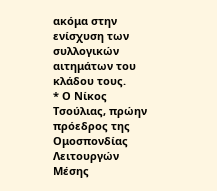ακόμα στην ενίσχυση των συλλογικών αιτημάτων του κλάδου τους.
* Ο Νίκος Τσούλιας, πρώην πρόεδρος της Ομοσπονδίας Λειτουργών Μέσης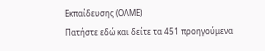Εκπαίδευσης (ΟΛΜΕ)
Πατήστε εδώ και δείτε τα 451 προηγούμενα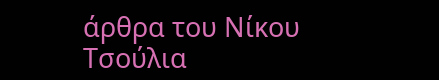άρθρα του Νίκου Τσούλια